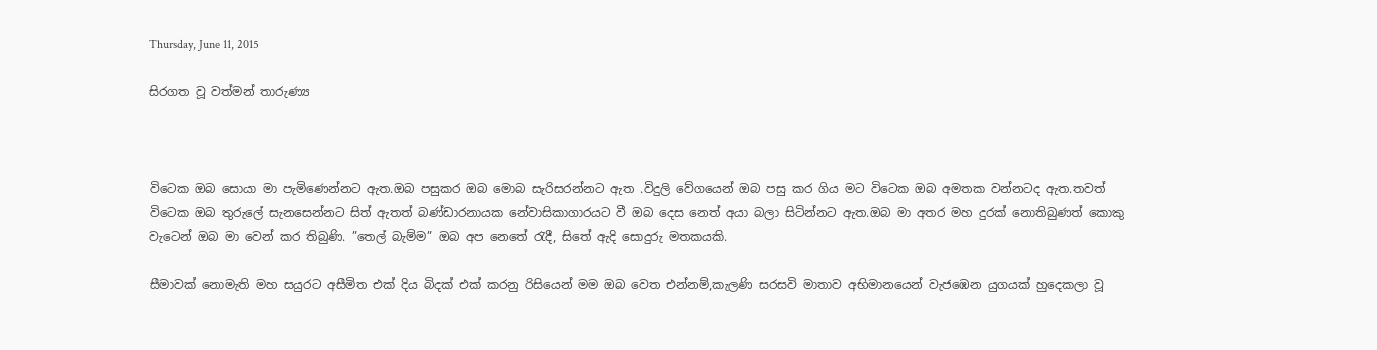Thursday, June 11, 2015

සිරගත වූ වත්මන් තාරුණ්‍ය



විටෙක ඔබ සොයා මා පැමිණෙන්නට ඇත.ඔබ පසුකර ඔබ මොබ සැරිසරන්නට ඇත .විදුලි වේගයෙන් ඔබ පසු කර ගිය මට විටෙක ඔබ අමතක වන්නටද ඇත.තවත් විටෙක ඔබ තුරුලේ සැනසෙන්නට සිත් ඇතත් බණ්ඩාරනායක නේවාසිකාගාරයට වී ඔබ දෙස නෙත් අයා බලා සිටින්නට ඇත.ඔබ මා අතර මහ දුරක් නොතිබුණත් කොකු වැටෙන් ඔබ මා වෙන් කර තිබුණි. ”තෙල් බැම්ම” ඔබ අප නෙතේ රැදී, සිතේ ඇදි සොදුරු මතකයකි.

සීමාවක් නොමැති මහ සයුරට අසීමිත එක් දිය බිදක් එක් කරනු රිසියෙන් මම ඔබ වෙත එන්නම්,කැලණි සරසවි මාතාව අභිමානයෙන් වැජඹෙන යුගයක් හුදෙකලා වූ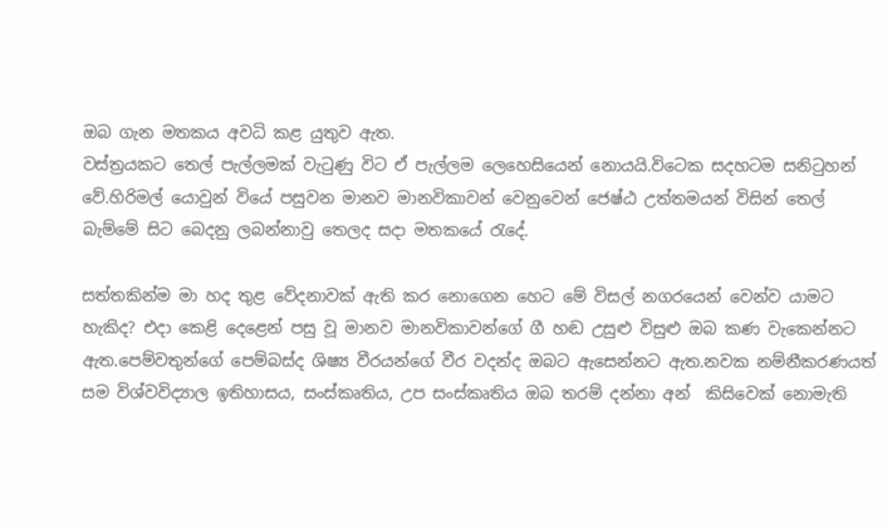ඔබ ගැන මතකය අවධි කළ යුතුව ඇත.
වස්ත්‍රයකට තෙල් පැල්ලමක් වැටුණු විට ඒ පැල්ලම ලෙහෙසියෙන් නොයයි.විටෙක සදහටම සනිටුහන් වේ.හිරිමල් යොවුන් වියේ පසුවන මානව මානවිකාවන් වෙනුවෙන් ජෙෂ්ඨ උත්තමයන් විසින් තෙල් බැම්මේ සිට බෙදනු ලබන්නාවු තෙලද සදා මතකයේ රැදේ.

සත්තකින්ම මා හද තුළ වේදනාවක් ඇති කර නොගෙන හෙට මේ විසල් නගරයෙන් වෙන්ව යාමට හැකිද? එදා කෙළි දෙළෙන් පසු වූ මානව මානවිකාවන්ගේ ගී හඬ උසුළු විසුළු ඔබ කණ වැකෙන්නට ඇත.පෙම්වතුන්ගේ පෙම්බස්ද ශිෂ්‍ය වීරයන්ගේ වීර වදන්ද ඔබට ඇසෙන්නට ඇත.නවක නම්නීකරණයත් සම විශ්වවිද්‍යාල ඉතිහාසය, සංස්කෘතිය, උප සංස්කෘතිය ඔබ තරම් දන්නා අන්  කිසිවෙක් නොමැති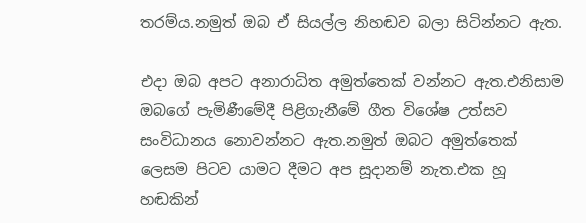තරම්ය.නමුත් ඔබ ඒ සියල්ල නිහඬව බලා සිටින්නට ඇත.

එදා ඔබ අපට අනාරාධිත අමුත්තෙක් වන්නට ඇත.එනිසාම ඔබගේ පැමිණීමේදී පිළිගැනීමේ ගීත විශේෂ උත්සව සංවිධානය නොවන්නට ඇත.නමුත් ඔබට අමුත්තෙක් ලෙසම පිටව යාමට දීමට අප සූදානම් නැත.එක හූ හඬකින්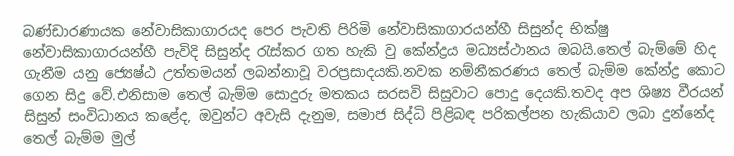බණ්ඩාරණායක නේවාසිකාගාරයද පෙර පැවති පිරිමි නේවාසිකාගාරයන්හී සිසුන්ද භික්ෂු නේවාසිකාගාරයන්හී පැවිදි සිසුන්ද රැස්කර ගත හැකි වු කේන්ද්‍රය මධ්‍යස්ථානය ඔබයි.තෙල් බැම්මේ හිද ගැනීම යනු ජ්‍යෙෂ්ඨ උත්තමයන් ලබන්නාවූ වරප්‍රසාදයකි.නවක නම්නීකරණය තෙල් බැම්ම කේන්ද්‍ර කොට ගෙන සිදු වේ.එනිසාම තෙල් බැම්ම සොදුරු මතකය සරසවි සිසුවාට පොදු දෙයකි.තවද අප ශිෂ්‍ය වීරයන් සිසුන් සංවිධානය කළේද, ඔවුන්ට අවැසි දැනුම, සමාජ සිද්ධි පිළිබඳ පරිකල්පන හැකියාව ලබා දුන්නේද තෙල් බැම්ම මුල්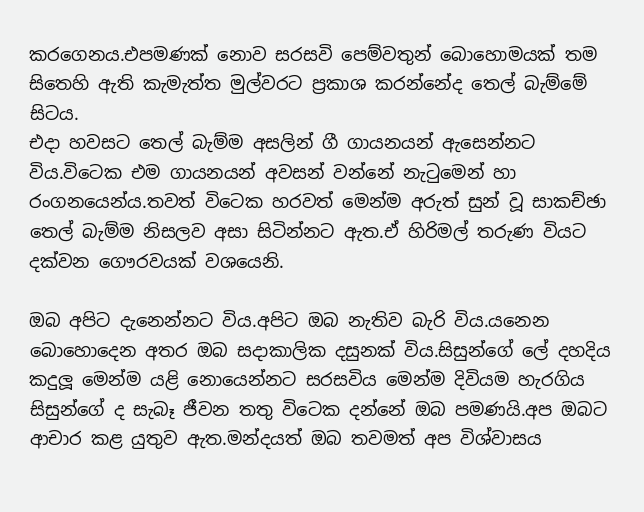කරගෙනය.එපමණක් නොව සරසවි පෙම්වතුන් බොහොමයක් තම සිතෙහි ඇති කැමැත්ත මුල්වරට ප්‍රකාශ කරන්නේද තෙල් බැම්මේ සිටය.
එදා හවසට තෙල් බැම්ම අසලින් ගී ගායනයන් ඇසෙන්නට විය.විටෙක එම ගායනයන් අවසන් වන්නේ නැටුමෙන් හා රංගනයෙන්ය.තවත් විටෙක හරවත් මෙන්ම අරුත් සුන් වූ සාකච්ඡා තෙල් බැම්ම නිසලව අසා සිටින්නට ඇත.ඒ හිරිමල් තරුණ වියට දක්වන ගෞරවයක් වශයෙනි.

ඔබ අපිට දැනෙන්නට විය.අපිට ඔබ නැතිව බැරි විය.යනෙන බොහොදෙන අතර ඔබ සදාකාලික දසුනක් විය.සිසුන්ගේ ලේ දහදිය කදුලූ මෙන්ම යළි නොයෙන්නට සරසවිය මෙන්ම දිවියම හැරගිය සිසුන්ගේ ද සැබෑ ජීවන තතු විටෙක දන්නේ ඔබ පමණයි.අප ඔබට ආචාර කළ යුතුව ඇත.මන්දයත් ඔබ තවමත් අප විශ්වාසය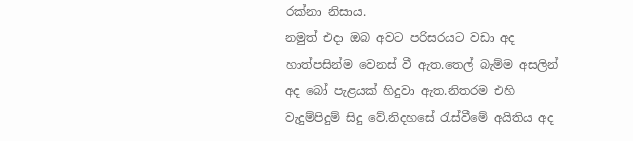රක්නා නිසාය.
නමුත් එදා ඔබ අවට පරිසරයට වඩා අද හාත්පසින්ම වෙනස් වී ඇත.තෙල් බැම්ම අසලින් අද බෝ පැළයක් හිදුවා ඇත.නිතරම එහි වැදුම්පිදුම් සිදු වේ.නිදහසේ රැස්වීමේ අයිතිය අද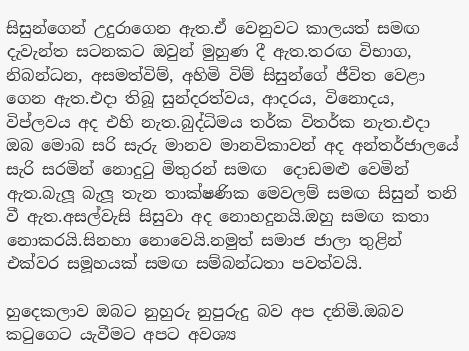සිසුන්ගෙන් උදුරාගෙන ඇත.ඒ වෙනුවට කාලයත් සමඟ දැවැන්ත සටනකට ඔවුන් මුහුණ දී ඇත.තරඟ විභාග, නිබන්ධන, අසමත්විම්, අහිමි විම් සිසුන්ගේ ජීවිත වෙළා ගෙන ඇත.එදා තිබූ සුන්දරත්වය, ආදරය, විනොදය, විප්ලවය අද එහි නැත.බුද්ධිමය තර්ක විතර්ක නැත.එදා ඔබ මොබ සරි සැරු මානව මානවිකාවන් අද අන්තර්ජාලයේ සැරි සරමින් නොදුටු මිතුරන් සමඟ  දොඩමළු වෙමින් ඇත.බැලූ බැලූ තැන තාක්ෂණික මෙවලම් සමඟ සිසුන් තනි වී ඇත.අසල්වැසි සිසුවා අද නොහදුනයි.ඔහු සමඟ කතා නොකරයි.සිනහා නොවෙයි.නමුත් සමාජ ජාලා තුළින් එක්වර සමූහයක් සමඟ සම්බන්ධතා පවත්වයි.

හුදෙකලාව ඔබට නුහුරු නුපුරුදු බව අප දනිමි.ඔබව කටුගෙට යැවීමට අපට අවශ්‍ය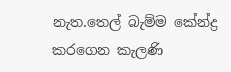නැත.තෙල් බැම්ම කේන්ද්‍ර කරගෙන කැලණි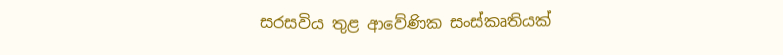සරසවිය තුළ ආවේණික සංස්කෘතියක්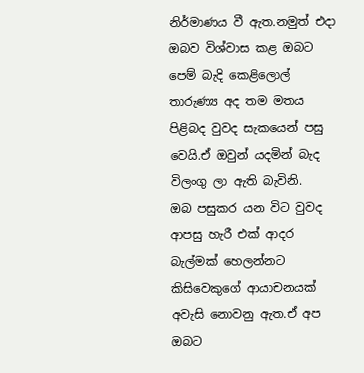නිර්මාණය වී ඇත.නමුත් එදා ඔබව විශ්වාස කළ ඔබට පෙම් බැදි කෙළිලොල් තාරුණ්‍ය අද තම මතය පිළිබද වුවද සැකයෙන් පසු වෙයි.ඒ ඔවුන් යදමින් බැද විලංගු ලා ඇති බැවිනි.
ඔබ පසුකර යන විට වුවද ආපසු හැරී එක් ආදර බැල්මක් හෙලන්නට  කිසිවෙකුගේ ආයාචනයක් අවැසි නොවනු ඇත.ඒ අප ඔබට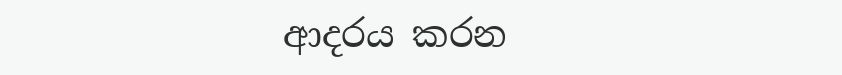ආදරය කරන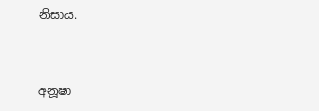නිසාය.


අනූෂා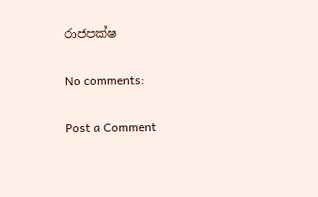රාජපක්ෂ

No comments:

Post a Comment